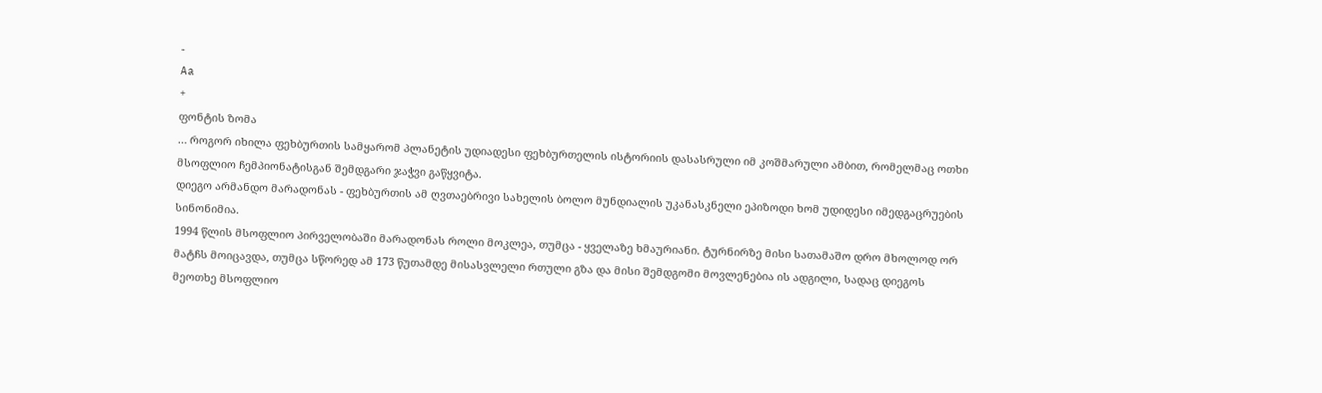-
Aa
+
ფონტის ზომა
… როგორ იხილა ფეხბურთის სამყარომ პლანეტის უდიადესი ფეხბურთელის ისტორიის დასასრული იმ კოშმარული ამბით, რომელმაც ოთხი მსოფლიო ჩემპიონატისგან შემდგარი ჯაჭვი გაწყვიტა.
დიეგო არმანდო მარადონას - ფეხბურთის ამ ღვთაებრივი სახელის ბოლო მუნდიალის უკანასკნელი ეპიზოდი ხომ უდიდესი იმედგაცრუების სინონიმია.
1994 წლის მსოფლიო პირველობაში მარადონას როლი მოკლეა, თუმცა - ყველაზე ხმაურიანი. ტურნირზე მისი სათამაშო დრო მხოლოდ ორ მატჩს მოიცავდა, თუმცა სწორედ ამ 173 წუთამდე მისასვლელი რთული გზა და მისი შემდგომი მოვლენებია ის ადგილი, სადაც დიეგოს მეოთხე მსოფლიო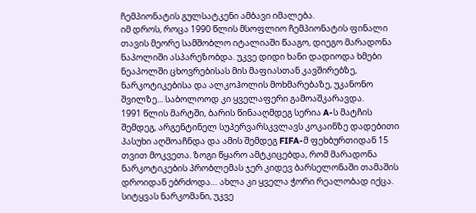ჩემპიონატის გულსატკენი ამბავი იმალება.
იმ დროს, როცა 1990 წლის მსოფლიო ჩემპიონატის ფინალი თავის მეორე სამშობლო იტალიაში წააგო, დიეგო მარადონა ნაპოლიში ასპარეზობდა. უკვე დიდი ხანი დადიოდა ხმები ნეაპოლში ცხოვრებისას მის მაფიასთან კავშირებზე, ნარკოტიკებისა და ალკოჰოლის მოხმარებაზე, უკანონო შვილზე... საბოლოოდ კი ყველაფერი გამოაშკარავდა.
1991 წლის მარტში, ბარის წინააღმდეგ სერია A-ს მატჩის შემდეგ, არგენტინელ სუპერვარსკვლავს კოკაინზე დადებითი პასუხი აღმოაჩნდა და ამის შემდეგ FIFA-მ ფეხბურთიდან 15 თვით მოკვეთა. ზოგი წყარო ამტკიცებდა, რომ მარადონა ნარკოტიკების პრობლემას ჯერ კიდევ ბარსელონაში თამაშის დროიდან ებრძოდა… ახლა კი ყველა ჭორი რეალობად იქცა. სიტყვას ნარკომანი, უკვე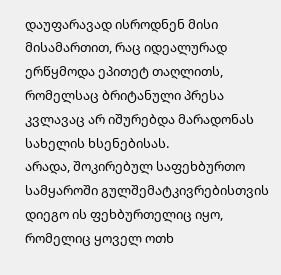დაუფარავად ისროდნენ მისი მისამართით, რაც იდეალურად ერწყმოდა ეპითეტ თაღლითს, რომელსაც ბრიტანული პრესა კვლავაც არ იშურებდა მარადონას
სახელის ხსენებისას.
არადა, შოკირებულ საფეხბურთო სამყაროში გულშემატკივრებისთვის დიეგო ის ფეხბურთელიც იყო, რომელიც ყოველ ოთხ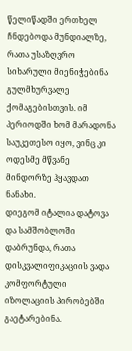წელიწადში ერთხელ ჩნდებოდა მუნდიალზე, რათა უსაზღვრო სიხარული მიენიჭებინა გულმხურვალე ქომაგებისთვის. იმ პერიოდში ხომ მარადონა საუკეთესო იყო, ვინც კი ოდესმე მწვანე მინდორზე ჰყავდათ ნანახი.
დიეგომ იტალია დატოვა და სამშობლოში დაბრუნდა, რათა დისკვალიფიკაციის ვადა კომფორტული იზოლაციის პირობებში გაეტარებინა.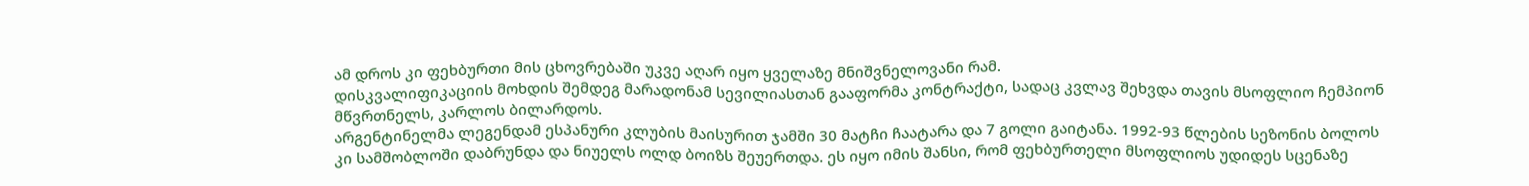ამ დროს კი ფეხბურთი მის ცხოვრებაში უკვე აღარ იყო ყველაზე მნიშვნელოვანი რამ.
დისკვალიფიკაციის მოხდის შემდეგ მარადონამ სევილიასთან გააფორმა კონტრაქტი, სადაც კვლავ შეხვდა თავის მსოფლიო ჩემპიონ მწვრთნელს, კარლოს ბილარდოს.
არგენტინელმა ლეგენდამ ესპანური კლუბის მაისურით ჯამში 30 მატჩი ჩაატარა და 7 გოლი გაიტანა. 1992-93 წლების სეზონის ბოლოს კი სამშობლოში დაბრუნდა და ნიუელს ოლდ ბოიზს შეუერთდა. ეს იყო იმის შანსი, რომ ფეხბურთელი მსოფლიოს უდიდეს სცენაზე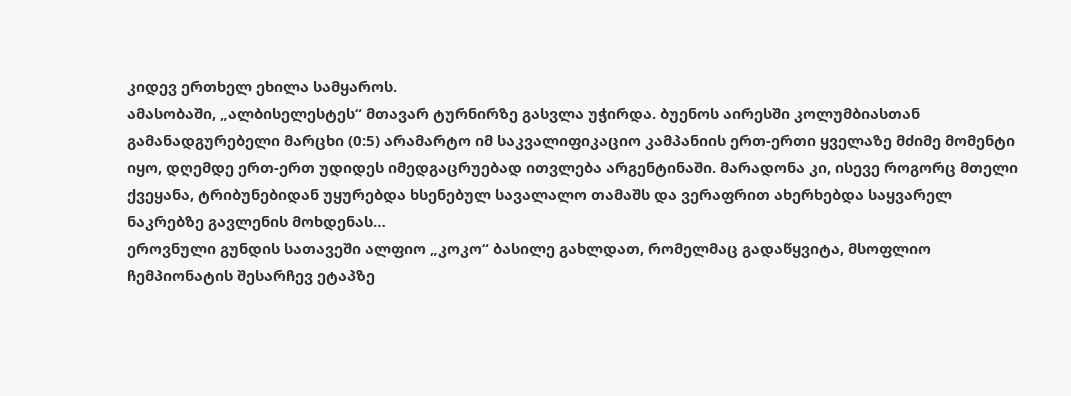კიდევ ერთხელ ეხილა სამყაროს.
ამასობაში, „ალბისელესტეს“ მთავარ ტურნირზე გასვლა უჭირდა. ბუენოს აირესში კოლუმბიასთან გამანადგურებელი მარცხი (0:5) არამარტო იმ საკვალიფიკაციო კამპანიის ერთ-ერთი ყველაზე მძიმე მომენტი იყო, დღემდე ერთ-ერთ უდიდეს იმედგაცრუებად ითვლება არგენტინაში. მარადონა კი, ისევე როგორც მთელი ქვეყანა, ტრიბუნებიდან უყურებდა ხსენებულ სავალალო თამაშს და ვერაფრით ახერხებდა საყვარელ ნაკრებზე გავლენის მოხდენას…
ეროვნული გუნდის სათავეში ალფიო „კოკო“ ბასილე გახლდათ, რომელმაც გადაწყვიტა, მსოფლიო ჩემპიონატის შესარჩევ ეტაპზე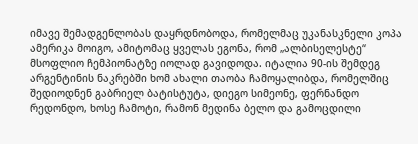იმავე შემადგენლობას დაყრდნობოდა, რომელმაც უკანასკნელი კოპა ამერიკა მოიგო, ამიტომაც ყველას ეგონა, რომ „ალბისელესტე“ მსოფლიო ჩემპიონატზე იოლად გავიდოდა. იტალია 90-ის შემდეგ არგენტინის ნაკრებში ხომ ახალი თაობა ჩამოყალიბდა, რომელშიც შედიოდნენ გაბრიელ ბატისტუტა, დიეგო სიმეონე, ფერნანდო რედონდო, ხოსე ჩამოტი, რამონ მედინა ბელო და გამოცდილი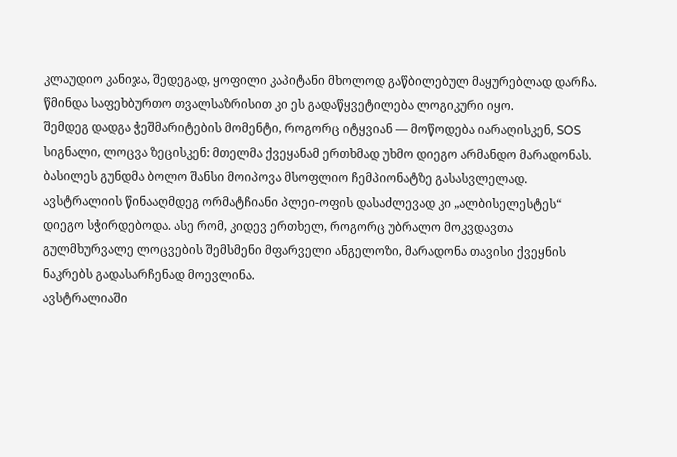კლაუდიო კანიჯა, შედეგად, ყოფილი კაპიტანი მხოლოდ გაწბილებულ მაყურებლად დარჩა. წმინდა საფეხბურთო თვალსაზრისით კი ეს გადაწყვეტილება ლოგიკური იყო.
შემდეგ დადგა ჭეშმარიტების მომენტი, როგორც იტყვიან — მოწოდება იარაღისკენ, SOS სიგნალი, ლოცვა ზეცისკენ: მთელმა ქვეყანამ ერთხმად უხმო დიეგო არმანდო მარადონას.
ბასილეს გუნდმა ბოლო შანსი მოიპოვა მსოფლიო ჩემპიონატზე გასასვლელად. ავსტრალიის წინააღმდეგ ორმატჩიანი პლეი-ოფის დასაძლევად კი „ალბისელესტეს“ დიეგო სჭირდებოდა. ასე რომ, კიდევ ერთხელ, როგორც უბრალო მოკვდავთა გულმხურვალე ლოცვების შემსმენი მფარველი ანგელოზი, მარადონა თავისი ქვეყნის ნაკრებს გადასარჩენად მოევლინა.
ავსტრალიაში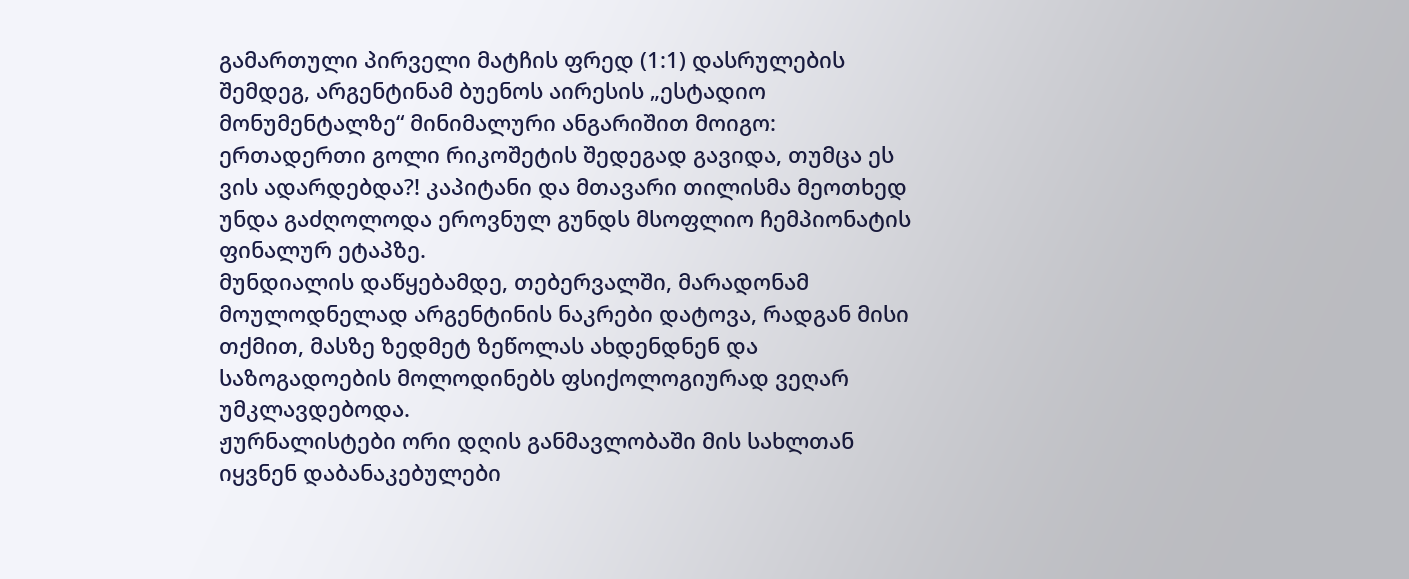გამართული პირველი მატჩის ფრედ (1:1) დასრულების შემდეგ, არგენტინამ ბუენოს აირესის „ესტადიო მონუმენტალზე“ მინიმალური ანგარიშით მოიგო: ერთადერთი გოლი რიკოშეტის შედეგად გავიდა, თუმცა ეს ვის ადარდებდა?! კაპიტანი და მთავარი თილისმა მეოთხედ უნდა გაძღოლოდა ეროვნულ გუნდს მსოფლიო ჩემპიონატის ფინალურ ეტაპზე.
მუნდიალის დაწყებამდე, თებერვალში, მარადონამ მოულოდნელად არგენტინის ნაკრები დატოვა, რადგან მისი თქმით, მასზე ზედმეტ ზეწოლას ახდენდნენ და საზოგადოების მოლოდინებს ფსიქოლოგიურად ვეღარ უმკლავდებოდა.
ჟურნალისტები ორი დღის განმავლობაში მის სახლთან იყვნენ დაბანაკებულები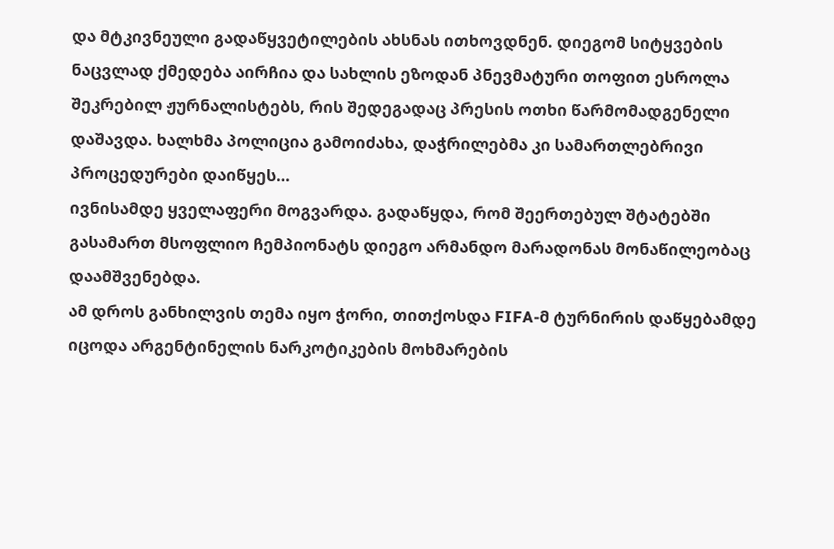და მტკივნეული გადაწყვეტილების ახსნას ითხოვდნენ. დიეგომ სიტყვების ნაცვლად ქმედება აირჩია და სახლის ეზოდან პნევმატური თოფით ესროლა შეკრებილ ჟურნალისტებს, რის შედეგადაც პრესის ოთხი წარმომადგენელი დაშავდა. ხალხმა პოლიცია გამოიძახა, დაჭრილებმა კი სამართლებრივი პროცედურები დაიწყეს…
ივნისამდე ყველაფერი მოგვარდა. გადაწყდა, რომ შეერთებულ შტატებში გასამართ მსოფლიო ჩემპიონატს დიეგო არმანდო მარადონას მონაწილეობაც დაამშვენებდა.
ამ დროს განხილვის თემა იყო ჭორი, თითქოსდა FIFA-მ ტურნირის დაწყებამდე იცოდა არგენტინელის ნარკოტიკების მოხმარების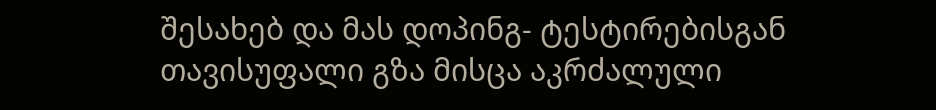შესახებ და მას დოპინგ- ტესტირებისგან თავისუფალი გზა მისცა აკრძალული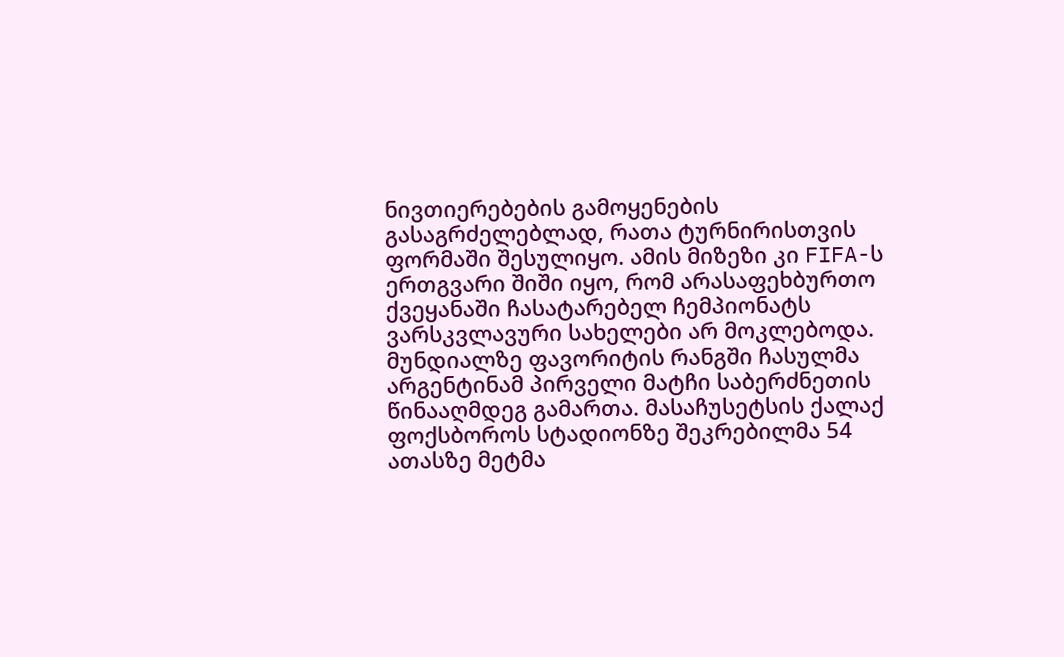ნივთიერებების გამოყენების გასაგრძელებლად, რათა ტურნირისთვის ფორმაში შესულიყო. ამის მიზეზი კი FIFA-ს ერთგვარი შიში იყო, რომ არასაფეხბურთო ქვეყანაში ჩასატარებელ ჩემპიონატს ვარსკვლავური სახელები არ მოკლებოდა.
მუნდიალზე ფავორიტის რანგში ჩასულმა არგენტინამ პირველი მატჩი საბერძნეთის წინააღმდეგ გამართა. მასაჩუსეტსის ქალაქ ფოქსბოროს სტადიონზე შეკრებილმა 54 ათასზე მეტმა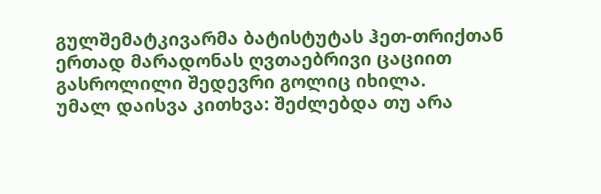გულშემატკივარმა ბატისტუტას ჰეთ-თრიქთან ერთად მარადონას ღვთაებრივი ცაციით გასროლილი შედევრი გოლიც იხილა.
უმალ დაისვა კითხვა: შეძლებდა თუ არა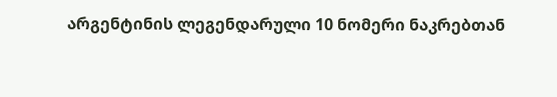არგენტინის ლეგენდარული 10 ნომერი ნაკრებთან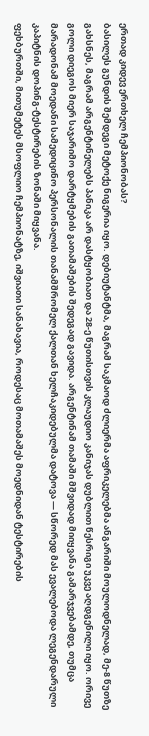ერთად კიდევ ერთხელ ჩემპიონობას?
ბასილეს გუნდის შემდეგი მეტოქე ნიგერია იყო. დებიუტანტმა, მაგრამ საკმაოდ ძლიერმა აფრიკელებმა ანგარიში მოულოდნელად, მე-8 წუთზე გახსნეს, მაგრამ არგენტინელებს პანიკა არ დასტყობიათ და 28-ე წუთისთვის კლაუდიო კანიჯას დუბლით წესრიგი უკვე აღდგენილი იყო. ორივე გოლი დიეგოს მიერ საჯარიმო დარტყმების გათამაშების შედეგად გავიდა. არგენტინამ თამაში მშვიდად მიიყვანა გამარჯვებამდე, თუმცა მარადონამ მოედანი სამედიცინო პერსონალის თანამშრომელ ქალთან ხელჩაკიდებულმა დატოვა — სწორედ მას ევალებოდა ლეგენდარული კაპიტნის დოპინგ-ტესტირების ზონაში მიყვანა.
ფეხბურთში, მითუმეტეს მსოფლიო ჩემპიონატზე, იშვიათი სანახავია, როდესაც მოთამაშეს მოედნიდან ტესტირების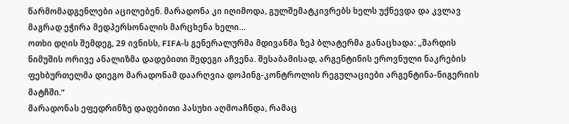წარმომადგენლები აცილებენ. მარადონა კი იღიმოდა, გულშემატკივრებს ხელს უქნევდა და კვლავ მაგრად ეჭირა მედპერსონალის მარცხენა ხელი…
ოთხი დღის შემდეგ, 29 ივნისს, FIFA-ს გენერალურმა მდივანმა ზეპ ბლატერმა განაცხადა: „შარდის ნიმუშის ორივე ანალიზმა დადებითი შედეგი აჩვენა. შესაბამისად, არგენტინის ეროვნული ნაკრების ფეხბურთელმა დიეგო მარადონამ დაარღვია დოპინგ-კონტროლის რეგულაციები არგენტინა-ნიგერიის მატჩში.“
მარადონას ეფედრინზე დადებითი პასუხი აღმოაჩნდა, რამაც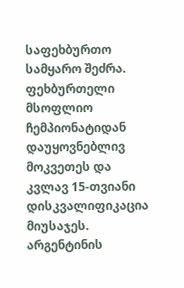საფეხბურთო სამყარო შეძრა. ფეხბურთელი მსოფლიო ჩემპიონატიდან დაუყოვნებლივ მოკვეთეს და კვლავ 15-თვიანი დისკვალიფიკაცია მიუსაჯეს. არგენტინის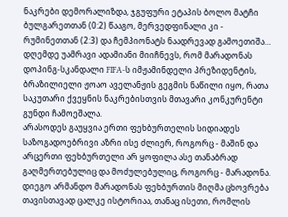ნაკრები დემორალიზდა, ჯგუფური ეტაპის ბოლო მატჩი ბულგარეთთან (0:2) წააგო, მერვედფინალი კი - რუმინეთთან (2:3) და ჩემპიონატს ნაადრევად გამოეთიშა…
დღემდე უამრავი ადამიანი მიიჩნევს, რომ მარადონას დოპინგ-სკანდალი FIFA-ს იმჟამინდელი პრეზიდენტის, ბრაზილიელი ჟოაო აველანჟის გეგმის ნაწილი იყო, რათა საკუთარი ქვეყნის ნაკრებისთვის მთავარი კონკურენტი გუნდი ჩამოეშალა.
არასოდეს გაუყვია ერთი ფეხბურთელის სიდიადეს საზოგადოებრივი აზრი ისე ძლიერ, როგორც - მაშინ და არცერთი ფეხბურთელი არ ყოფილა ასე თანაბრად გაღმერთებულიც და მოძულებულიც, როგორც - მარადონა.
დიეგო არმანდო მარადონას ფეხბურთის მიღმა ცხოვრება თავისთავად ცალკე ისტორიაა, თანაც ისეთი, რომლის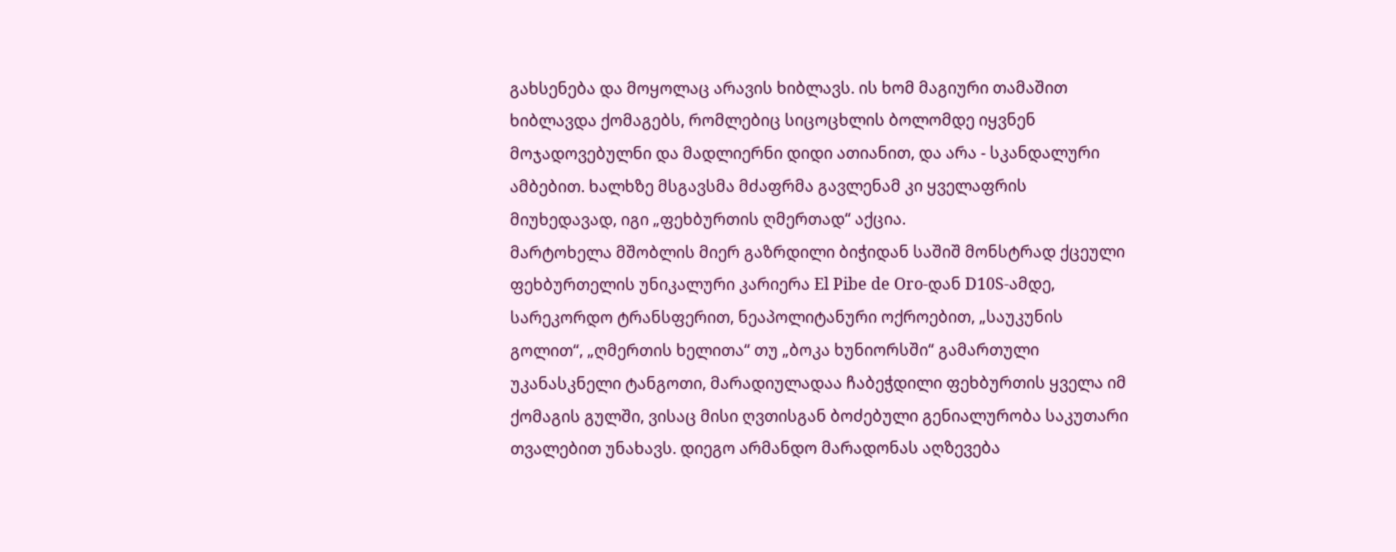გახსენება და მოყოლაც არავის ხიბლავს. ის ხომ მაგიური თამაშით ხიბლავდა ქომაგებს, რომლებიც სიცოცხლის ბოლომდე იყვნენ მოჯადოვებულნი და მადლიერნი დიდი ათიანით, და არა - სკანდალური ამბებით. ხალხზე მსგავსმა მძაფრმა გავლენამ კი ყველაფრის მიუხედავად, იგი „ფეხბურთის ღმერთად“ აქცია.
მარტოხელა მშობლის მიერ გაზრდილი ბიჭიდან საშიშ მონსტრად ქცეული ფეხბურთელის უნიკალური კარიერა El Pibe de Oro-დან D10S-ამდე, სარეკორდო ტრანსფერით, ნეაპოლიტანური ოქროებით, „საუკუნის გოლით“, „ღმერთის ხელითა“ თუ „ბოკა ხუნიორსში“ გამართული უკანასკნელი ტანგოთი, მარადიულადაა ჩაბეჭდილი ფეხბურთის ყველა იმ ქომაგის გულში, ვისაც მისი ღვთისგან ბოძებული გენიალურობა საკუთარი თვალებით უნახავს. დიეგო არმანდო მარადონას აღზევება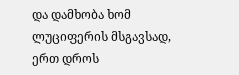და დამხობა ხომ ლუციფერის მსგავსად, ერთ დროს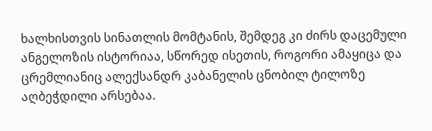ხალხისთვის სინათლის მომტანის, შემდეგ კი ძირს დაცემული ანგელოზის ისტორიაა, სწორედ ისეთის, როგორი ამაყიცა და ცრემლიანიც ალექსანდრ კაბანელის ცნობილ ტილოზე აღბეჭდილი არსებაა.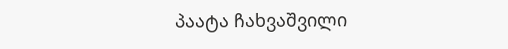პაატა ჩახვაშვილი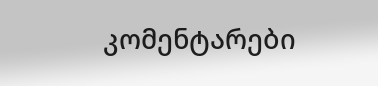კომენტარები